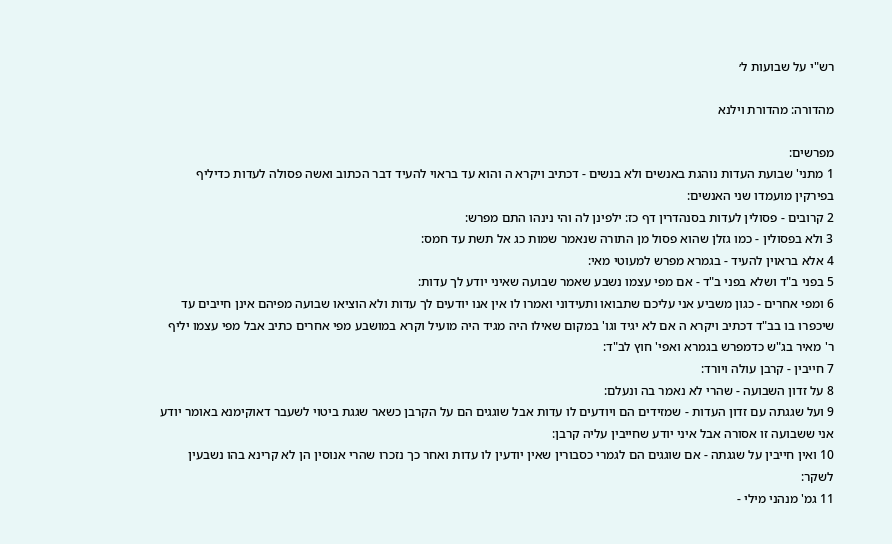רש"י על שבועות ל׳

מהדורה: מהדורת וילנא

מפרשים:
1 מתני' שבועת העדות נוהגת באנשים ולא בנשים - דכתיב ויקרא ה והוא עד בראוי להעיד דבר הכתוב ואשה פסולה לעדות כדיליף בפירקין מועמדו שני האנשים:
2 קרובים - פסולין לעדות בסנהדרין דף כז: ילפינן לה והי נינהו התם מפרש:
3 ולא בפסולין - כמו גזלן שהוא פסול מן התורה שנאמר שמות כג אל תשת עד חמס:
4 אלא בראוין להעיד - בגמרא מפרש למעוטי מאי:
5 בפני ב"ד ושלא בפני ב"ד - אם מפי עצמו נשבע שאמר שבועה שאיני יודע לך עדות:
6 ומפי אחרים - כגון משביע אני עליכם שתבואו ותעידוני ואמרו לו אין אנו יודעים לך עדות ולא הוציאו שבועה מפיהם אינן חייבים עד שיכפרו בו בב"ד דכתיב ויקרא ה אם לא יגיד וגו' במקום שאילו היה מגיד היה מועיל וקרא במושבע מפי אחרים כתיב אבל מפי עצמו יליף ר' מאיר בג"ש כדמפרש בגמרא ואפי' חוץ לב"ד:
7 חייבין - קרבן עולה ויורד:
8 על זדון השבועה - שהרי לא נאמר בה ונעלם:
9 ועל שגגתה עם זדון העדות - שמזידים הם ויודעים לו עדות אבל שוגגים הם על הקרבן כשאר שגגת ביטוי לשעבר דאוקימנא באומר יודע אני ששבועה זו אסורה אבל איני יודע שחייבין עליה קרבן:
10 ואין חייבין על שגגתה - אם שוגגים הם לגמרי כסבורין שאין יודעין לו עדות ואחר כך נזכרו שהרי אנוסין הן לא קרינא בהו נשבעין לשקר:
11 גמ' מנהני מילי -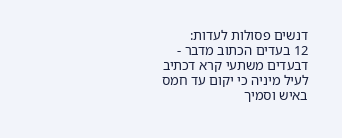דנשים פסולות לעדות:
12 בעדים הכתוב מדבר - דבעדים משתעי קרא דכתיב לעיל מיניה כי יקום עד חמס באיש וסמיך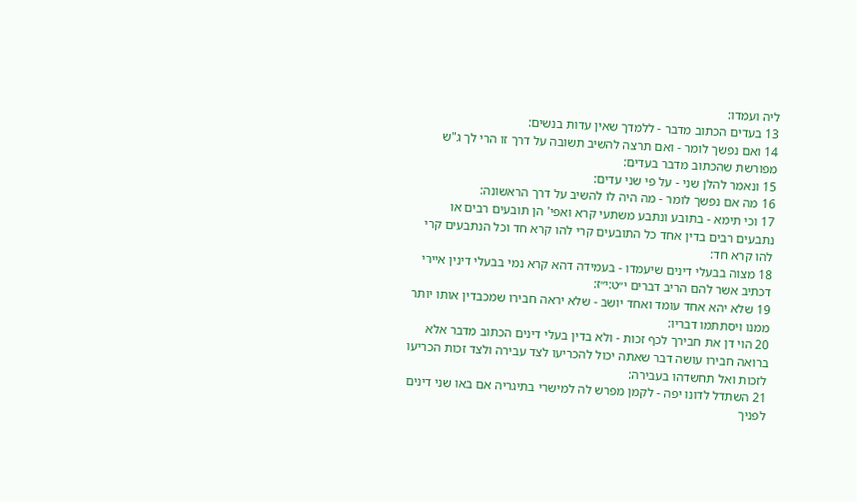ליה ועמדו:
13 בעדים הכתוב מדבר - ללמדך שאין עדות בנשים:
14 ואם נפשך לומר - ואם תרצה להשיב תשובה על דרך זו הרי לך ג"ש מפורשת שהכתוב מדבר בעדים:
15 ונאמר להלן שני - על פי שני עדים:
16 מה אם נפשך לומר - מה היה לו להשיב על דרך הראשונה:
17 וכי תימא - בתובע ונתבע משתעי קרא ואפי' הן תובעים רבים או נתבעים רבים בדין אחד כל התובעים קרי להו קרא חד וכל הנתבעים קרי להו קרא חד:
18 מצוה בבעלי דינים שיעמדו - בעמידה דהא קרא נמי בבעלי דינין איירי דכתיב אשר להם הריב דברים י״ט:י״ז:
19 שלא יהא אחד עומד ואחד יושב - שלא יראה חבירו שמכבדין אותו יותר ממנו ויסתתמו דבריו:
20 הוי דן את חבירך לכף זכות - ולא בדין בעלי דינים הכתוב מדבר אלא ברואה חבירו עושה דבר שאתה יכול להכריעו לצד עבירה ולצד זכות הכריעו לזכות ואל תחשדהו בעבירה:
21 השתדל לדונו יפה - לקמן מפרש לה למישרי בתיגריה אם באו שני דינים לפניך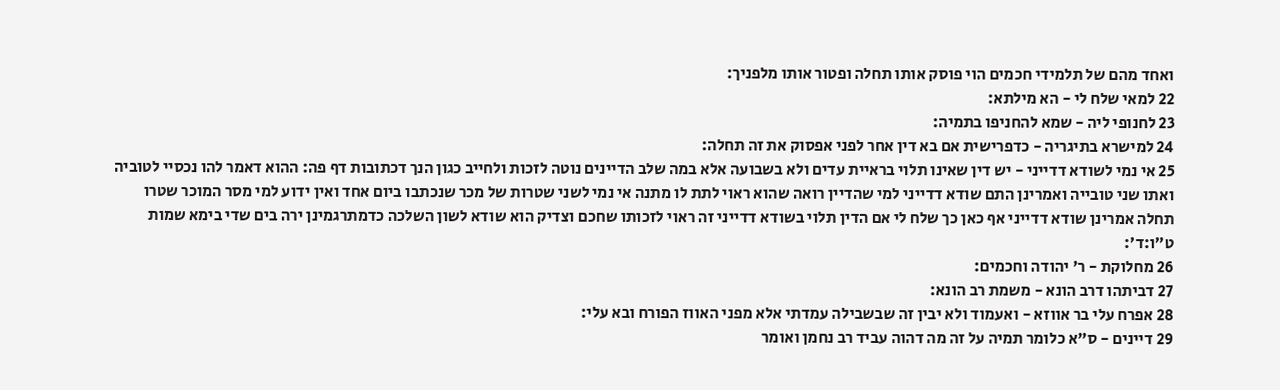ואחד מהם של תלמידי חכמים הוי פוסק אותו תחלה ופטור אותו מלפניך:
22 למאי שלח לי - הא מילתא:
23 לחנופי ליה - שמא להחניפו בתמיה:
24 למישרא בתיגריה - כדפרישית אם בא דין אחר לפני אפסוק את זה תחלה:
25 אי נמי לשודא דדייני - יש דין שאינו תלוי בראיית עדים ולא בשבועה אלא במה שלב הדיינים נוטה לזכות ולחייב כגון הנך דכתובות דף פה: ההוא דאמר להו נכסיי לטוביה ואתו שני טובייה ואמרינן התם שודא דדייני למי שהדיין רואה שהוא ראוי לתת לו מתנה אי נמי לשני שטרות של מכר שנכתבו ביום אחד ואין ידוע למי מסר המוכר שטרו תחלה אמרינן שודא דדייני אף כאן כך שלח לי אם הדין תלוי בשודא דדייני זה ראוי לזכותו שחכם וצדיק הוא שודא לשון השלכה כדמתרגמינן ירה בים שדי בימא שמות ט״ו:ד׳:
26 מחלוקת - ר' יהודה וחכמים:
27 דביתהו דרב הונא - משמת רב הונא:
28 אפרח עלי בר אווזא - ואעמוד ולא יבין זה שבשבילה עמדתי אלא מפני האווז הפורח ובא עלי:
29 דיינים - ס"א כלומר תמיה על זה מה דהוה עביד רב נחמן ואומר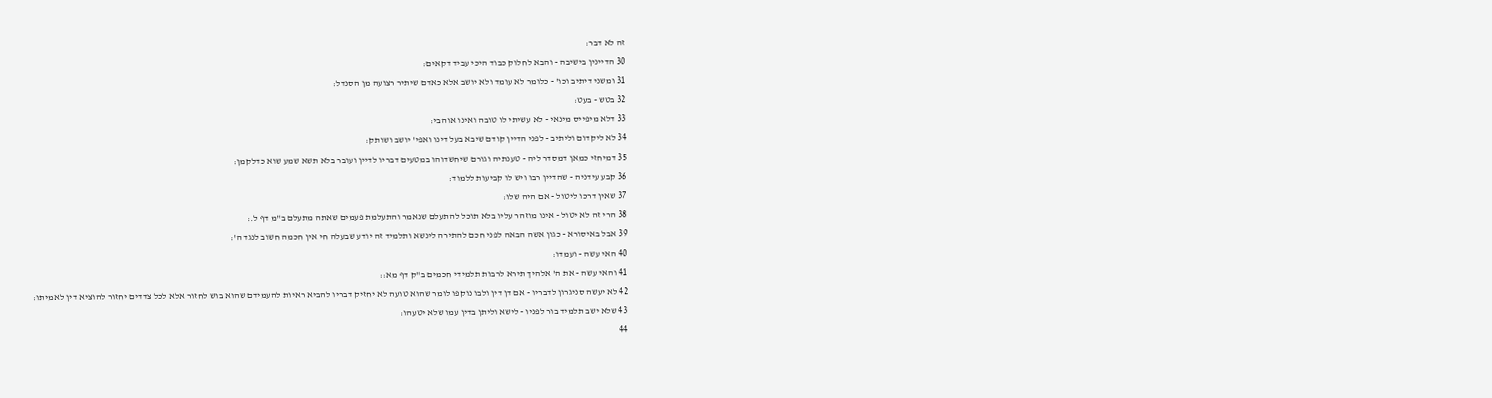זה לא דבר:
30 הדיינין בישיבה - והבא לחלוק כבוד היכי עביד דקאים:
31 ומשני דיתיב וכו' - כלומר לא עומד ולא יושב אלא כאדם שיתיר רצועה מן הסנדל:
32 בטש - בעט:
33 דלא מיפייס מינאי - לא עשיתי לו טובה ואינו אוהבי:
34 לא ליקדום וליתיב - לפני הדיין קודם שיבא בעל דינו ואפי' יושב ושותק:
35 דמיחזי כמאן דמסדר ליה - טענתיה וגורם שיחשדוהו במטעים דבריו לדיין ועובר בלא תשא שמע שוא כדלקמן:
36 קבע עידניה - שהדיין רבו ויש לו קביעות ללמוד:
37 שאין דרכו ליטול - אם היה שלו:
38 הרי זה לא יטול - אינו מוזהר עליו בלא תוכל להתעלם שנאמר והתעלמת פעמים שאתה מתעלם ב"מ דף ל.:
39 אבל באיסורא - כגון אשה הבאה לפני חכם להתירה לינשא ותלמיד זה יודע שבעלה חי אין חכמה חשוב לנגד ה':
40 האי עשה - ועמדו:
41 והאי עשה - את ה' אלהיך תירא לרבות תלמידי חכמים ב"ק דף מא::
42 לא יעשה סניגרון לדבריו - אם דן דין ולבו נוקפו לומר שהוא טועה לא יחזיק דבריו להביא ראיות להעמידם שהוא בוש לחזור אלא לכל צדדים יחזור להוציא דין לאמיתו:
43 שלא ישב תלמיד בור לפניו - לישא וליתן בדין עמו שלא יטעהו:
44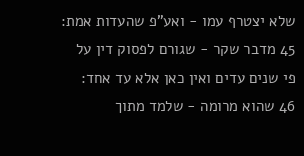שלא יצטרף עמו - ואע"פ שהעדות אמת:
45 מדבר שקר - שגורם לפסוק דין על פי שנים עדים ואין כאן אלא עד אחד:
46 שהוא מרומה - שלמד מתוך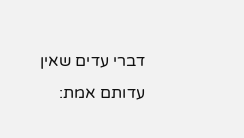דברי עדים שאין עדותם אמת: